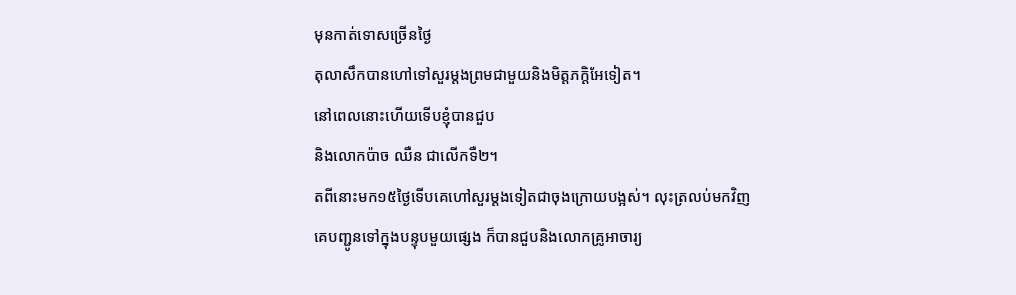មុនកាត់ទោសច្រើនថ្ងៃ
តុលាសឹកបានហៅទៅសួរម្ដងព្រមជាមួយនិងមិត្ដភក្ដិអែទៀត។
នៅពេលនោះហើយទើបខ្ញុំបានជួប
និងលោកប៉ាច ឈឺន ជាលើកទឺ២។
តពីនោះមក១៥ថ្ងៃទើបគេហៅសួរម្ដងទៀតជាចុងក្រោយបង្អស់។ លុះត្រលប់មកវិញ
គេបញ្ជូនទៅក្នុងបន្ទុបមួយផ្សេង ក៏បានជួបនិងលោកគ្រូអាចារ្យ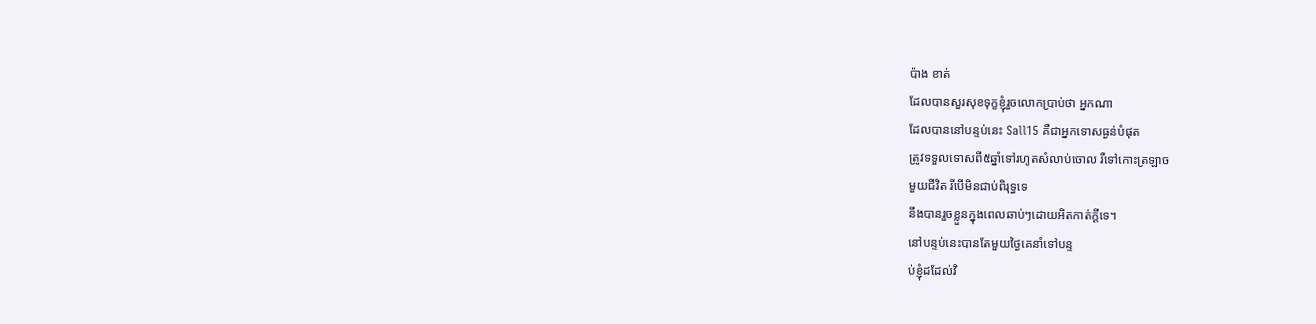ប៉ាង ខាត់
ដែលបានសួរសុខទុក្ខខ្ញុំរួចលោកប្រាប់ថា អ្នកណា
ដែលបាននៅបន្ទប់នេះ Sall15 គឺជាអ្នកទោសធ្ងន់បំផុត
ត្រូវទទួលទោសពី៥ឆ្នាំទៅរហូតសំលាប់ចោល រឺទៅកោះត្រឡាច
មួយជីវិត រីបើមិនជាប់ពិរុទ្ធទេ
នឹងបានរួចខ្លួនក្នុងពេលឆាប់ៗដោយអិតកាត់ក្ដីទេ។
នៅបន្ទប់នេះបានតែមួយថ្ងៃគេនាំទៅបន្ទ
ប់ខ្ញុំដដែល់វិ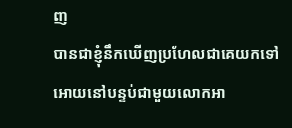ញ
បានជាខ្ញុំនឹកឃើញប្រហែលជាគេយកទៅអោយនៅបន្ទប់ជាមួយលោកអា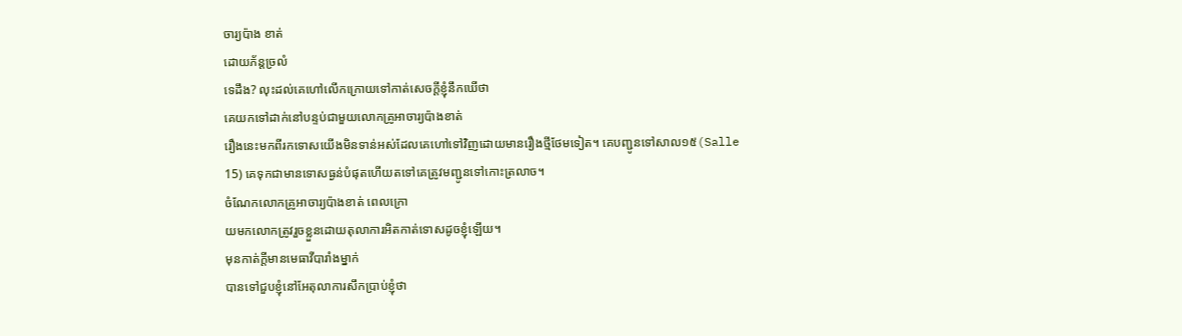ចារ្យប៉ាង ខាត់
ដោយភ័ន្ដច្រលំ
ទេដឹង? លុះដល់គេហៅលើកក្រោយទៅកាត់សេចក្ដីខ្ញុំនឹកឃើថា
គេយកទៅដាក់នៅបន្ទប់ជាមួយលោកគ្រូអាចារ្យប៉ាងខាត់
រឿងនេះមកពីរកទោសយើងមិនទាន់អស់ដែលគេហៅទៅវិញដោយមានរឿងថ្មីថែមទៀត។ គេបញ្ជូនទៅសាល១៥(Salle
15) គេទុកជាមានទោសធ្ងន់បំផុតហើយតទៅគេត្រូវមញ្ជូនទៅកោះត្រលាច។
ចំណែកលោកគ្រូអាចារ្យប៉ាងខាត់ ពេលក្រោ
យមកលោកត្រូវរួចខ្លួនដោយតុលាការអិតកាត់ទោសដូចខ្ញុំឡើយ។
មុនកាត់ក្ដីមានមេធាវីបារាំងម្នាក់
បានទៅជួបខ្ញុំនៅអែតុលាការសឹកប្រាប់ខ្ញុំថា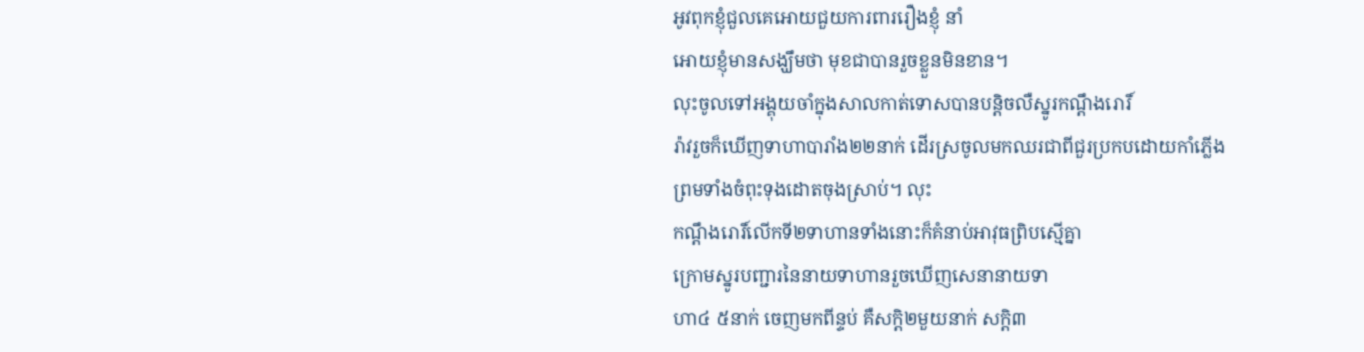អូវពុកខ្ញុំជួលគេអោយជួយការពាររឿងខ្ញុំ នាំ
អោយខ្ញុំមានសង្ឃឹមថា មុខជាបានរួចខ្លួនមិនខាន។
លុះចូលទៅអង្គុយចាំក្នុងសាលកាត់ទោសបានបន្ដិចលឺស្នូរកណ្ដឹងរោរិ៍
រ៉ាវរួចក៏ឃើញទាហាបារាំង២២នាក់ ដើរស្រចូលមកឈរជាពីជួរប្រកបដោយកាំភ្លើង
ព្រមទាំងចំពុះទុងដោតចុងស្រាប់។ លុះ
កណ្ដឹងរោរិ៍លើកទី២ទាហានទាំងនោះក៏គំនាប់អាវុធព្រិបស្មើគ្នា
ក្រោមស្នូរបញ្ជារនៃនាយទាហានរួចឃើញសេនានាយទា
ហា៤ ៥នាក់ ចេញមកពីន្ទប់ គឺសក្ដិ២មួយនាក់ សក្ដិ៣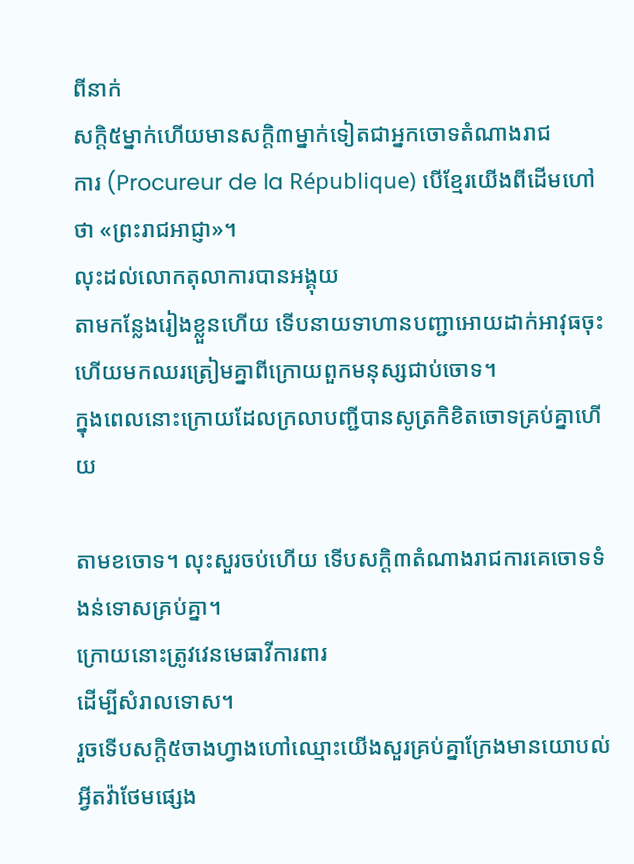ពីនាក់
សក្ដិ៥ម្នាក់ហើយមានសក្ដិ៣ម្នាក់ទៀតជាអ្នកចោទតំណាងរាជ
ការ (Procureur de la République) បើខ្មែរយើងពីដើមហៅថា «ព្រះរាជអាជ្ញា»។
លុះដល់លោកតុលាការបានអង្គុយ
តាមកន្លែងរៀងខ្លួនហើយ ទើបនាយទាហានបញ្ជាអោយដាក់អាវុធចុះ
ហើយមកឈរត្រៀមគ្នាពីក្រោយពួកមនុស្សជាប់ចោទ។
ក្នុងពេលនោះក្រោយដែលក្រលាបញ្ជីបានសូត្រកិខិតចោទគ្រប់គ្នាហើយ

តាមខចោទ។ លុះសួរចប់ហើយ ទើបសក្ដិ៣តំណាងរាជការគេចោទទំងន់ទោសគ្រប់គ្នា។
ក្រោយនោះត្រូវវេនមេធាវីការពារ
ដើម្បីសំរាលទោស។
រួចទើបសក្ដិ៥ចាងហ្វាងហៅឈ្មោះយើងសួរគ្រប់គ្នាក្រែងមានយោបល់អ្វីតវ៉ាថែមផ្សេង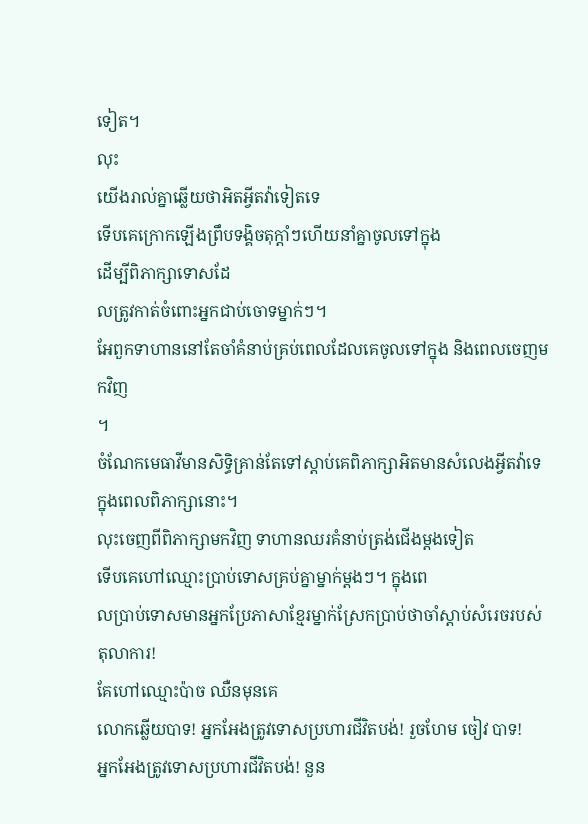ទៀត។
លុះ
យើងរាល់គ្នាឆ្លើយថាអិតអ្វីតវ៉ាទៀតទេ
ទើបគេក្រោកឡើងព្រឹបទង្គិចតុក្ដាំៗហើយនាំគ្នាចូលទៅក្នុង
ដើម្បីពិភាក្សាទោសដែ
លត្រូវកាត់ចំពោះអ្នកជាប់ចោទម្នាក់ៗ។
អែពួកទាហាននៅតែចាំគំនាប់គ្រប់ពេលដែលគេចូលទៅក្នុង និងពេលចេញមកវិញ
។
ចំណែកមេធាវីមានសិទ្ធិគ្រាន់តែទៅស្ដាប់គេពិភាក្សាអិតមានសំលេងអ្វីតវ៉ាទេក្នុងពេលពិភាក្សានោះ។
លុះចេញពីពិភាក្សាមកវិញ ទាហានឈរគំនាប់ត្រង់ជើងម្ដងទៀត
ទើបគេហៅឈ្មោះប្រាប់ទោសគ្រប់គ្នាម្នាក់ម្ដងៗ។ ក្នុងពេ
លប្រាប់ទោសមានអ្នកប្រែភាសាខ្មែរម្នាក់ស្រែកប្រាប់ថាចាំស្ដាប់សំរេចរបស់តុលាការ!
គែហៅឈ្មោះប៉ាច ឈឺនមុនគេ
លោកឆ្លើយបាទ! អ្នកអែងត្រូវទោសប្រហារជីវិតបង់! រួចហែម ចៀវ បាទ!
អ្នកអែងត្រូវទោសប្រហារជីវិតបង់! នួន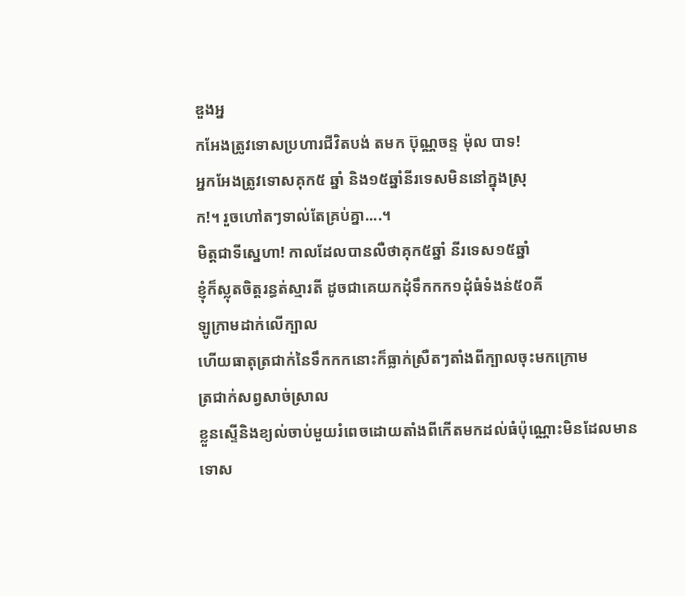ឌួងអ្ន
កអែងត្រូវទោសប្រហារជីវិតបង់ តមក ប៊ុណ្ណចន្ទ ម៉ុល បាទ!
អ្នកអែងត្រូវទោសគុក៥ ឆ្នាំ និង១៥ឆ្នាំនីរទេសមិននៅក្នុងស្រុ
ក!។ រួចហៅតៗទាល់តែគ្រប់គ្នា....។
មិត្ដជាទីស្នេហា! កាលដែលបានលឺថាគុក៥ឆ្នាំ នីរទេស១៥ឆ្នាំ
ខ្ញុំក៏ស្លុតចិត្ដរន្ធត់ស្មារតី ដូចជាគេយកដុំទឹកកក១ដុំធំទំងន់៥០គី
ឡូក្រាមដាក់លើក្បាល
ហើយធាតុត្រជាក់នៃទឹកកកនោះក៏ធ្លាក់ស្រឺតៗតាំងពីក្បាលចុះមកក្រោម
ត្រជាក់សព្វសាច់ស្រាល
ខ្លួនស្ទើនិងខ្យល់ចាប់មួយរំពេចដោយតាំងពីកើតមកដល់ធំប៉ុណ្ណោះមិនដែលមានទោស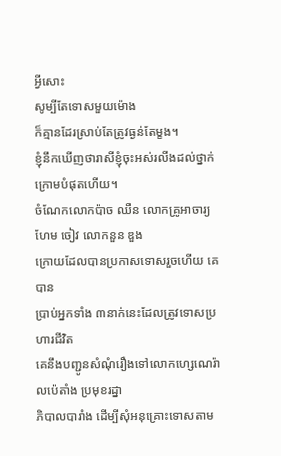អ្វីសោះ
សូម្បីតែទោសមួយម៉ោង
ក៏គ្មានដែរស្រាប់តែត្រូវធ្ងន់តែម្ខង។
ខ្ញុំនឹកឃើញថារាសីខ្ញុំចុះអស់រលីងដល់ថ្នាក់ក្រោមបំផុតហើយ។
ចំណែកលោកប៉ាច ឈឺន លោកគ្រូអាចារ្យហែម ចៀវ លោកនួន ឌួង
ក្រោយដែលបានប្រកាសទោសរួចហើយ គេបាន
ប្រាប់អ្នកទាំង ៣នាក់នេះដែលត្រូវទោសប្រហារជីវិត
គេនឹងបញ្ជូនសំណុំរឿងទៅលោកហ្សេណេរ៉ាលប៉េតាំង ប្រមុខរដ្នា
ភិបាលបារាំង ដើម្បីសុំអនុគ្រោះទោសតាម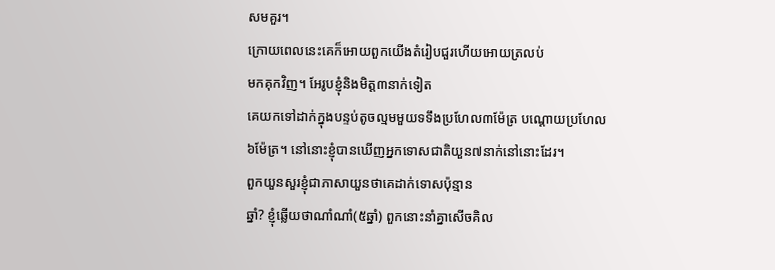សមគួរ។
ក្រោយពេលនេះគេក៏អោយពួកយើងតំរៀបជួរហើយអោយត្រលប់
មកគុកវិញ។ អែរូបខ្ញុំនិងមិត្ដ៣នាក់ទៀត
គេយកទៅដាក់ក្នុងបន្ទប់តូចល្មមមួយទទឹងប្រហែល៣ម៉ែត្រ បណ្ដោយប្រហែល
៦ម៉ែត្រ។ នៅនោះខ្ញុំបានឃើញអ្នកទោសជាតិយួន៧នាក់នៅនោះដែរ។
ពួកយួនសួរខ្ញុំជាភាសាយួនថាគេដាក់ទោសប៉ុន្មាន
ឆ្នាំ? ខ្ញុំឆ្លើយថាណាំណាំ(៥ឆ្នាំ) ពួកនោះនាំគ្នាសើចគិល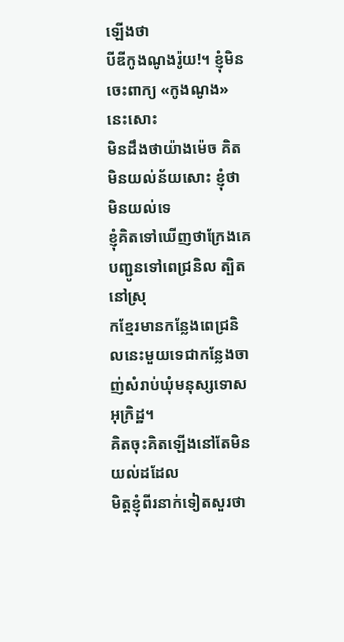ឡើងថា
បីឌីកូងណូងរ៉ូយ!។ ខ្ញុំមិនចេះពាក្យ «កូងណូង» នេះសោះ
មិនដឹងថាយ៉ាងម៉េច គិតមិនយល់ន័យសោះ ខ្ញុំថាមិនយល់ទេ
ខ្ញុំគិតទៅឃើញថាក្រែងគេបញ្ជូនទៅពេជ្រនិល ត្បិតនៅស្រុ
កខ្មែរមានកន្លែងពេជ្រនិលនេះមួយទេជាកន្លែងចាញ់សំរាប់ឃុំមនុស្សទោសអុក្រិដ្ឋ។
គិតចុះគិតឡើងនៅតែមិនយល់ដដែល
មិត្ដខ្ញុំពីរនាក់ទៀតសួរថា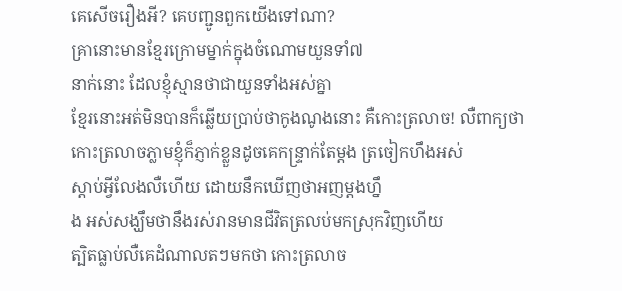គេសើចរឿងអី? គេបញ្ជូនពួកយើងទៅណា?
គ្រានោះមានខ្មែរក្រោមម្នាក់ក្នុងចំណោមយួនទាំ៧
នាក់នោះ ដែលខ្ញុំស្មានថាជាយួនទាំងអស់គ្នា
ខ្មែរនោះអត់មិនបានក៏ឆ្លើយប្រាប់ថាកូងណូងនោះ គឺកោះត្រលាច! លឺពាក្យថា
កោះត្រលាចភ្លាមខ្ញុំក៏ភ្ញាក់ខ្លួនដូចគេកន្ទ្រាក់តែម្ដង ត្រចៀកហឹងអស់
ស្ដាប់អ្វីលែងលឺហើយ ដោយនឹកឃើញថាអញម្ដងហ្នឹ
ង អស់សង្ឃឹមថានឹងរស់រានមានជីវិតត្រលប់មកស្រុកវិញហើយ
ត្បិតធ្លាប់លឺគេដំណាលតៗមកថា កោះត្រលាច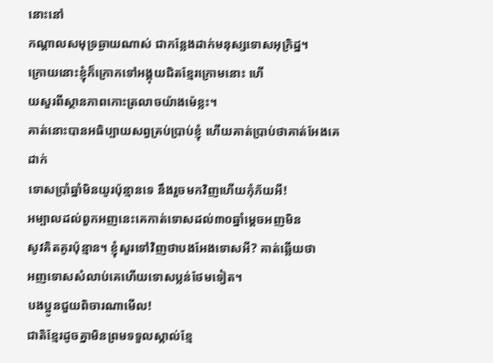នោះនៅ
កណ្ដាលសមុទ្រឆ្ងាយណាស់ ជាកន្លែងដាក់មនុស្សទោសអុក្រិដ្ន។
ក្រោយនោះខ្ញុំក៏ក្រោកទៅអង្គុយជិតខ្មែរក្រោមនោះ ហើ
យសួរពីស្ថានភាពកោះត្រលាចយ៉ាងម៉េខ្លះ។
គាត់នោះបានអធិប្បាយសព្វគ្រប់ប្រាប់ខ្ញុំ ហើយគាត់ប្រាប់ថាគាត់អែងគេដាក់
ទោសប្រាំឆ្នាំមិនយូរប៉ុន្មានទេ នឹងរួចមកវិញហើយកុំភ័យអី!
អម្បាលដល់ពួកអញនេះគេកាត់ទោសដល់៣០ឆ្នាំម្ដេចអញមិន
សូវគិតគូរប៉ុន្មាន។ ខ្ញុំសួរទៅវិញថាបងអែងទោសអី? គាត់ឆ្លើយថា
អញទោសសំលាប់គេហើយទោសប្លន់ថែមទៀត។
បងប្អូនជួយពិចារណាមើល!
ជាតិខ្មែរដូចគ្នាមិនព្រមទទួលស្គាល់ខ្មែ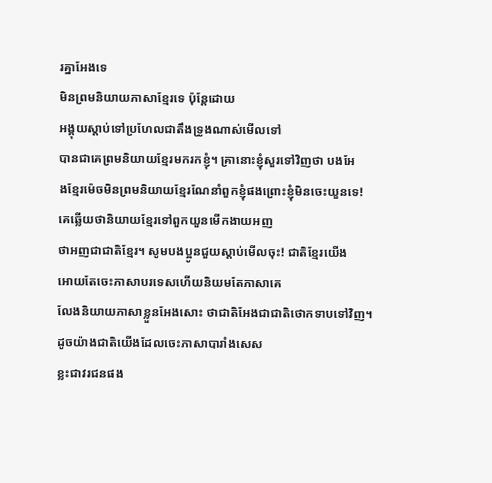រគ្នាអែងទេ
មិនព្រមនិយាយភាសាខ្មែរទេ ប៉ុន្ដែដោយ
អង្គុយស្ដាប់ទៅប្រហែលជាតឹងទ្រូងណាស់មើលទៅ
បានជាគេព្រមនិយាយខ្មែរមករកខ្ញុំ។ គ្រានោះខ្ញុំសួរទៅវិញថា បងអែ
ងខ្មែរម៉េចមិនព្រមនិយាយខ្មែរណែនាំពួកខ្ញុំផងព្រោះខ្ញុំមិនចេះយួនទេ!
គេឆ្លើយថានិយាយខ្មែរទៅពួកយួនមើកងាយអញ
ថាអញជាជាតិខ្មែរ។ សូមបងប្អូនជួយស្ដាប់មើលចុះ! ជាតិខ្មែរយើង
អោយតែចេះភាសាបរទេសហើយនិយមតែភាសាគេ
លែងនិយាយភាសាខ្លួនអែងសោះ ថាជាតិអែងជាជាតិថោកទាបទៅវិញ។
ដូចយ៉ាងជាតិយើងដែលចេះភាសាបារាំងសេស
ខ្លះជាវរជនផង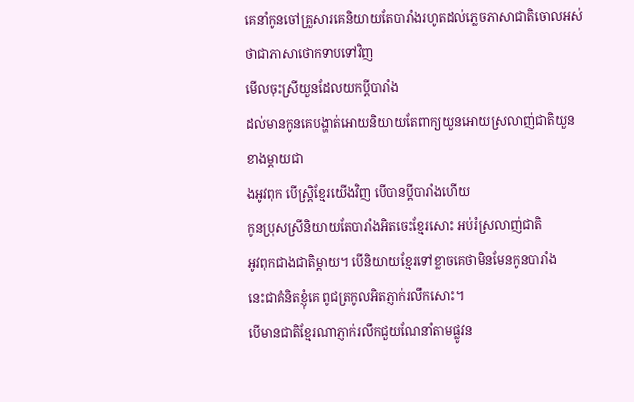គេនាំកូនចៅគ្រួសារគេនិយាយតែបារាំងរហូតដល់ភ្លេចភាសាជាតិចោលអស់
ថាជាភាសាថោកទាបទៅវិញ
មើលចុះស្រីយួនដែលយកប្ដីបារាំង
ដល់មានកូនគេបង្ហាត់អោយនិយាយតែពាក្យយួនអោយស្រលាញ់ជាតិយួនខាងម្ដាយជា
ងអូវពុក បើស្រ្ដិខ្មែរយើងវិញ បើបានប្ដីបារាំងហើយ
កូនប្រុសស្រីនិយាយតែបារាំងអិតចេះខ្មែរសោះ អប់រំស្រលាញ់ជាតិ
អូវពុកជាងជាតិម្ដាយ។ បើនិយាយខ្មែរទៅខ្លាចគេថាមិនមែនកូនបារាំង
នេះជាគំនិតខ្ញុំគេ ពូជត្រកូលអិតភ្ញាក់រលឹកសោះ។
បើមានជាតិខ្មែរណាភ្ញាក់រលឹកជួយណែនាំតាមផ្លូវន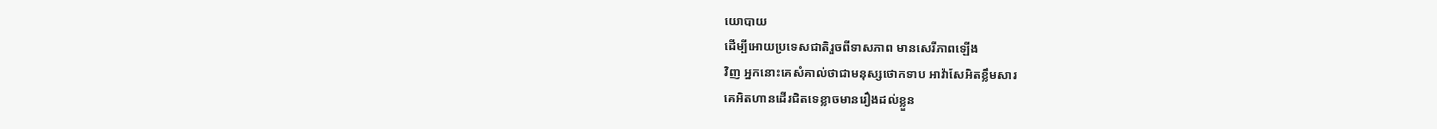យោបាយ
ដើម្បីអោយប្រទេសជាតិរួចពីទាសភាព មានសេរីភាពឡើង
វិញ អ្នកនោះគេសំគាល់ថាជាមនុស្សថោកទាប អាវ៉ាសែអិតខ្លឹមសារ
គេអិតហានដើរជិតទេខ្លាចមានរឿងដល់ខ្លួន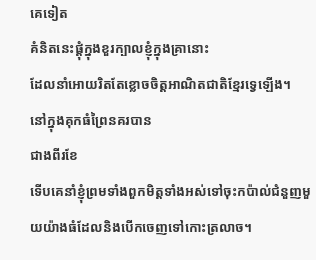គេទៀត
គំនិតនេះផ្ដុំក្នុងខួរក្បាលខ្ញុំក្នុងគ្រានោះ
ដែលនាំអោយរិតតែខ្លោចចិត្ដអាណិតជាតិខ្មែរទ្វេឡើង។
នៅក្នុងគុកធំព្រៃនគរបាន
ជាងពីរខែ
ទើបគេនាំខ្ញុំព្រមទាំងពួកមិត្ដទាំងអស់ទៅចុះកប៉ាល់ជំនួញមួយយ៉ាងធំដែលនិងបើកចេញទៅកោះត្រលាច។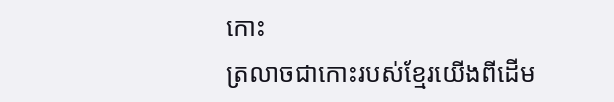កោះ
ត្រលាចជាកោះរបស់ខ្មែរយើងពីដើម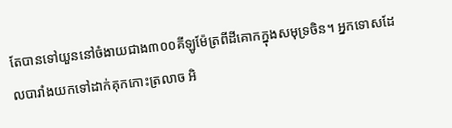តែបានទៅយួននៅចំងាយជាង៣០០គីឡូម៉ែត្រពីដីគោកក្នុងសមុទ្រចិន។ អ្នកទោសដែ
លបារាំងយកទៅដាក់គុកកោះត្រលាច អិ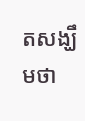តសង្ឃឹមថា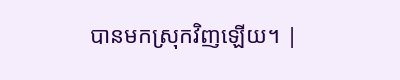បានមកស្រុកវិញឡើយ។ |